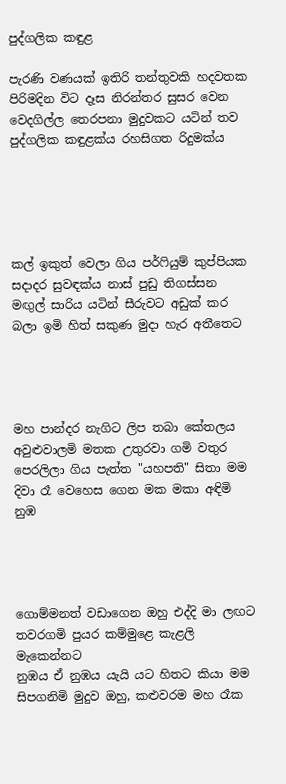පුද්ගලික කඳුළ

පැරණි වණයක් ඉතිරි තන්තුවකි හදවතක
පිරිමදින විට දෑස නිරන්තර සුසර වෙන
වෙදගිල්ල තෙරපනා මුදුවකට යටින් තව
පුද්ගලික කඳුළක්ය රහසිගත රිදුමක්ය





කල් ඉකුත් වෙලා ගිය පර්ෆියුම් කුප්පියක
සදාදර සුවඳක්ය නාස් පුඩු තිගස්සන
මඟුල් සාරිය යටින් සීරුවට අඩුක් කර
බලා ඉමි හිත් සකුණ මුදා හැර අතීතෙට




මහ පාන්දර නැගිට ලිප තබා කේතලය
අවුළුවාලමි මතක උතුරවා ගමි වතුර
පෙරලිලා ගිය පැත්ත "යහපති" සිතා මම
දිවා රෑ වෙහෙස ගෙන මක මකා අඳිමි නුඹ




ගොම්මනත් වඩාගෙන ඔහු එද්දි මා ලඟට
තවරගමි පුයර කම්මුළෙ කැළලි මැකෙන්නට
නුඹය ඒ නුඹය යැයි යට හිතට කියා මම
සිපගනිමි මුදුව ඔහු, කළුවරම මහ රෑක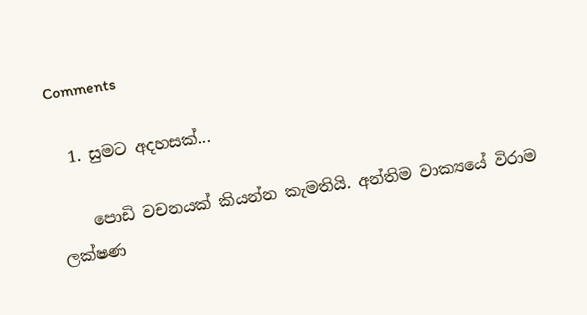Comments

  1. සුමට අදහසක්...

    පොඩි වචනයක් කියන්න කැමතියි. අන්තිම වාක්‍යයේ විරාම ලක්ෂණ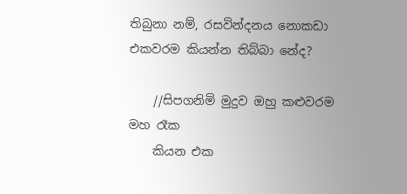තිබුනා නම්, රසවින්දනය නොකඩා එකවරම කියන්න තිබ්බා නේද?

    //සිපගනිමි මුදුව ඔහු කළුවරම මහ රෑක
    කියන එක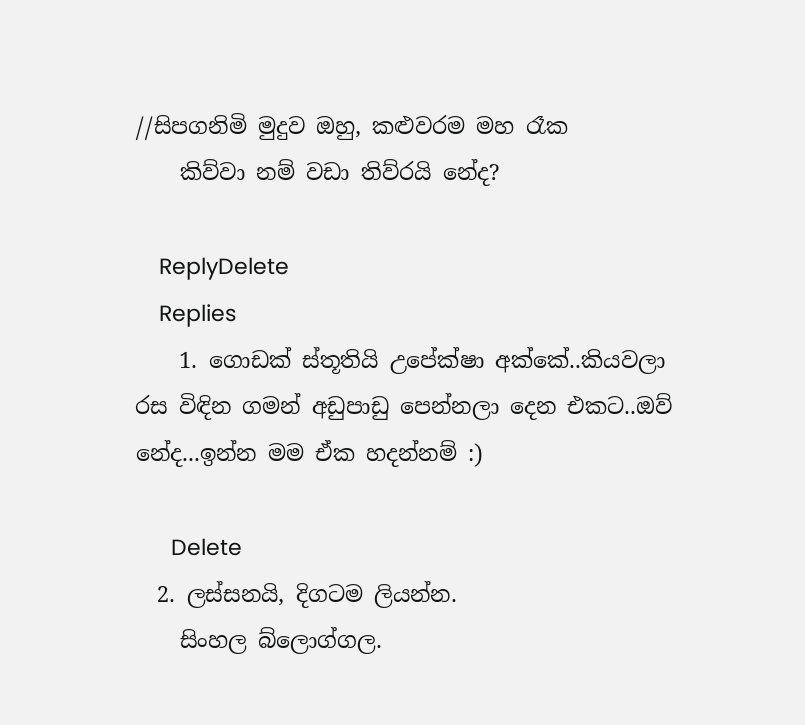//සිපගනිමි මුදුව ඔහු, කළුවරම මහ රෑක
    කිව්වා නම් වඩා තිව්රයි නේද?

    ReplyDelete
    Replies
    1. ගොඩක් ස්තූතියි උපේක්ෂා අක්කේ..කියවලා රස විඳින ගමන් අඩුපාඩු පෙන්නලා දෙන එකට..ඔව් නේද...ඉන්න මම ඒක හදන්නම් :)

      Delete
  2. ලස්සනයි, දිගටම ලියන්න.
    සිංහල බ්ලොග්ගල.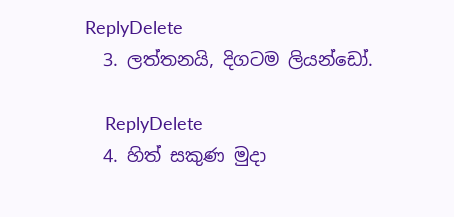ReplyDelete
  3. ලත්තනයි, දිගටම ලියන්ඩෝ.

    ReplyDelete
  4. හිත් සකුණ මුදා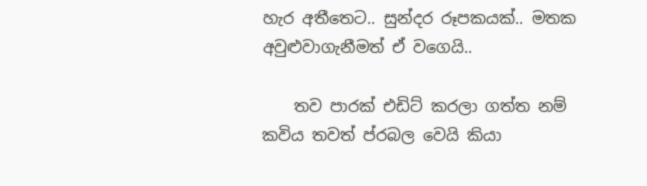හැර අතීතෙට.. සුන්දර රූපකයක්.. මතක අවුළුවාගැනීමත් ඒ වගෙයි..

    තව පාරක් එඩිට් කරලා ගත්ත නම් කවිය තවත් ප්රබල වෙයි කියා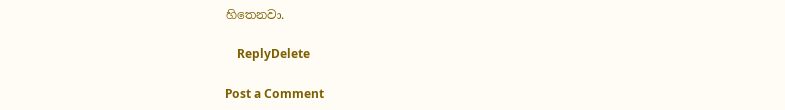හිතෙනවා.

    ReplyDelete

Post a Comment